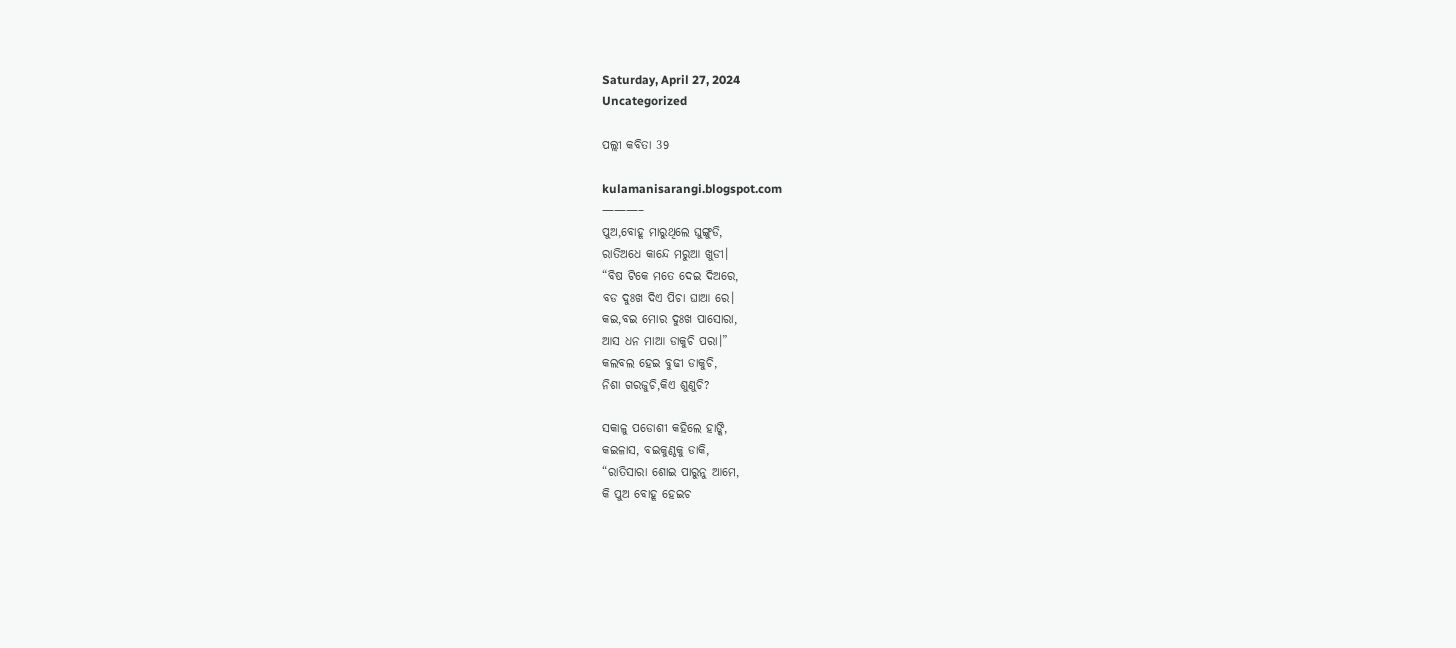Saturday, April 27, 2024
Uncategorized

ପଲ୍ଲୀ କବିତା 39

kulamanisarangi.blogspot.com
———–
ପୁଅ,ବୋହୂ ମାରୁଥିଲେ ଘୁଙ୍ଗୁଡି,
ରାତିଅଧେ କାନ୍ଦେ ମରୁଆ ଖୁଡୀ।
“ବିଷ ଟିକେ ମତେ ଦେଇ ଦିଅରେ,
ବଡ ଦୁଃଖ ଦିଏ ପିଚା ଘାଆ ରେ।
କଇ,ବଇ ମୋର ଦୁଃଖ ପାସୋରା,
ଆସ ଧନ ମାଆ ଡାକୁଚି ପରା।”
କଲବଲ ହେଇ ବୁଢୀ ଡାକୁଚି,
ନିଶା ଗରଜୁଚି,କିଏ ଶୁଣୁଚି?

ସକାଳୁ ପଡୋଶୀ କହିଲେ ହାଙ୍କି,
କଇଳାସ, ବଇକୁଣ୍ଠକୁ ଡାକି,
“ରାତିସାରା ଶୋଇ ପାରୁନୁ ଆମେ,
କି ପୁଅ ବୋହୂ ହେଇଚ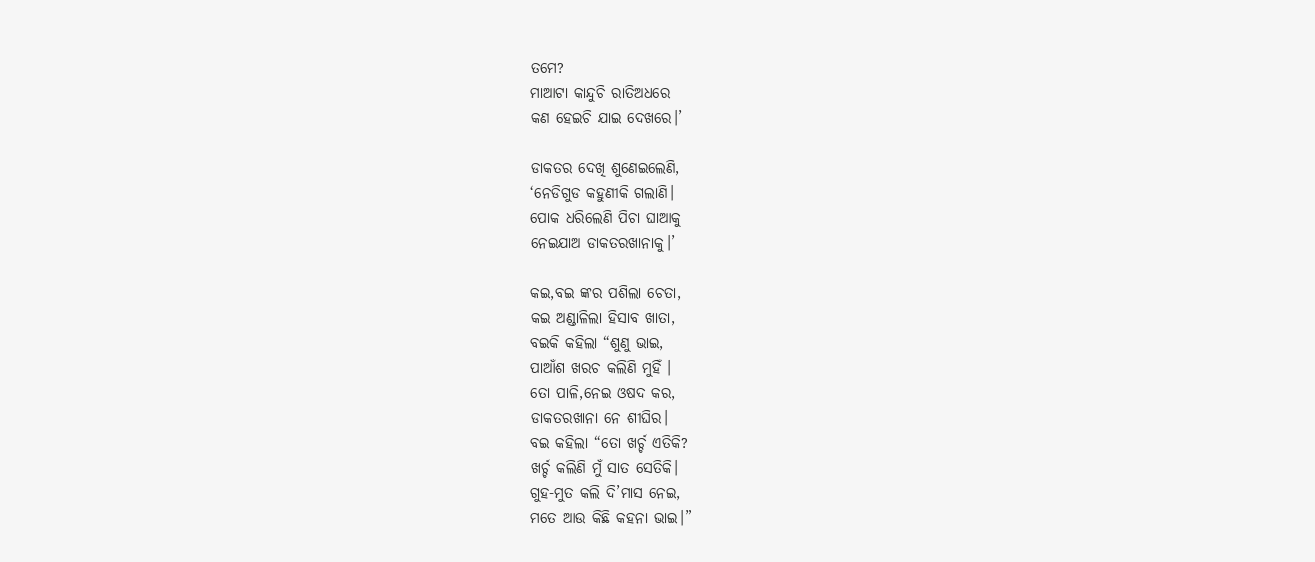ତମେ?
ମାଆଟା କାନ୍ଦୁଚି ରାତିଅଧରେ
କଣ ହେଇଚି ଯାଇ ଦେଖରେ।’

ଡାକତର ଦେଖି ଶୁଣେଇଲେଣି,
‘ନେଡିଗୁଡ କହୁଣୀକି ଗଲାଣି।
ପୋକ ଧରିଲେଣି ପିଚା ଘାଆକୁ
ନେଇଯାଅ ଡାକତରଖାନାକୁ।’

କଇ,ବଇ ଙ୍କର ପଶିଲା ଚେତା,
କଇ ଅଣ୍ଡାଳିଲା ହିସାବ ଖାତା,
ବଇକି କହିଲା “ଶୁଣୁ ଭାଇ,
ପାଆଁଶ ଖରଚ କଲିଣି ମୁହିଁ ।
ତୋ ପାଳି,ନେଇ ଓଷଦ କର,
ଡାକତରଖାନା ନେ ଶୀଘିର।
ବଇ କହିଲା “ତୋ ଖର୍ଚ୍ଚ ଏତିକି?
ଖର୍ଚ୍ଚ କଲିଣି ମୁଁ ସାତ ସେତିକି।
ଗୁହ-ମୁତ କଲି ଦି’ମାସ ନେଇ,
ମତେ ଆଉ କିଛି କହନା ଭାଇ।”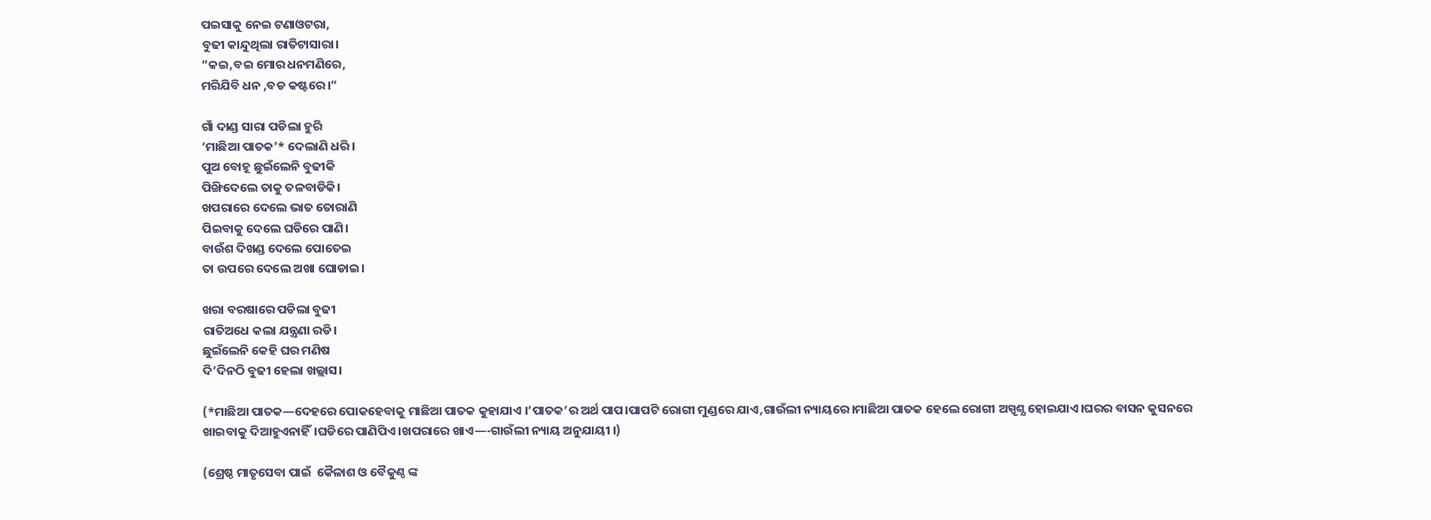ପଇସାକୁ ନେଇ ଟଣାଓଟରା,
ବୁଢୀ କାନ୍ଦୁଥିଲା ରାତିଟାସାରା।
“କଇ,ବଇ ମୋର ଧନମଣିରେ,
ମରିଯିବି ଧନ ,ବଡ କଷ୍ଟରେ।”

ଗାଁ ଦାଣ୍ଡ ସାରା ପଡିଲା ହୁରି
‘ମାଛିଆ ପାତକ’* ଦେଲାଣି ଧରି।
ପୁଅ ବୋହୂ ଛୁଇଁଲେନି ବୁଢୀକି
ପିଙ୍ଖିଦେଲେ ତାକୁ ତଳବାଡିକି।
ଖପରାରେ ଦେଲେ ଭାତ ତୋରାଣି
ପିଇବାକୁ ଦେଲେ ଘଡିରେ ପାଣି।
ବାଉଁଶ ଦିଖଣ୍ଡ ଦେଲେ ପୋତେଇ
ତା ଉପରେ ଦେଲେ ଅଖା ଘୋଡାଇ।

ଖରା ବରଷାରେ ପଡିଲା ବୁଢୀ
ରାତିଅଧେ କଲା ଯନ୍ତ୍ରଣା ରଡି।
ଛୁଇଁଲେନି କେହି ଘର ମଣିଷ
ଦି’ଦିନଠି ବୁଢୀ ହେଲା ଖଲ୍ଲାସ।

(*ମାଛିଆ ପାତକ—ଦେହରେ ପୋକହେବାକୁ ମାଛିଆ ପାତକ କୁହାଯାଏ ।’ପାତକ’ର ଅର୍ଥ ପାପ।ପାପଟି ରୋଗୀ ମୁଣ୍ଡରେ ଯାଏ,ଗାଉଁଲୀ ନ୍ୟାୟରେ।ମାଛିଆ ପାତକ ହେଲେ ରୋଗୀ ଅସ୍ପୃଶ୍ଯ ହୋଇଯାଏ।ଘରର ବାସନ କୁସନରେ ଖାଇବାକୁ ଦିଆହୁଏନାହିଁ।ଘଡିରେ ପାଣିପିଏ।ଖପରାରେ ଖାଏ—-ଗାଉଁଲୀ ନ୍ୟାୟ ଅନୁଯାୟୀ ।)

(ଶ୍ରେଷ୍ଠ ମାତୃସେବା ପାଇଁ  କୈଳାଶ ଓ ବୈକୁଣ୍ଠ ଙ୍କ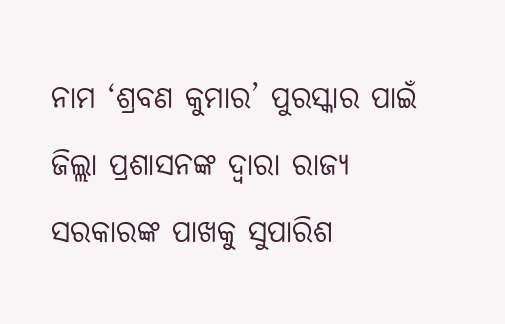ନାମ ‘ଶ୍ରବଣ କୁମାର’ ପୁରସ୍କାର ପାଇଁ ଜିଲ୍ଲା ପ୍ରଶାସନଙ୍କ ଦ୍ୱାରା ରାଜ୍ୟ ସରକାରଙ୍କ ପାଖକୁ ସୁପାରିଶ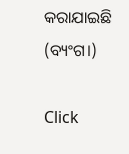କରାଯାଇଛି (ବ୍ୟଂଗ।)

Click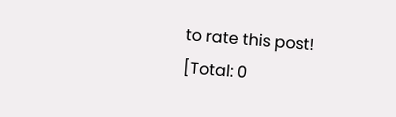to rate this post!
[Total: 0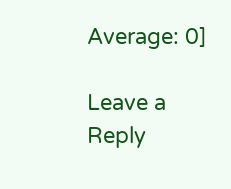Average: 0]

Leave a Reply